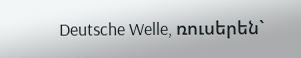Deutsche Welle, ռուսերեն`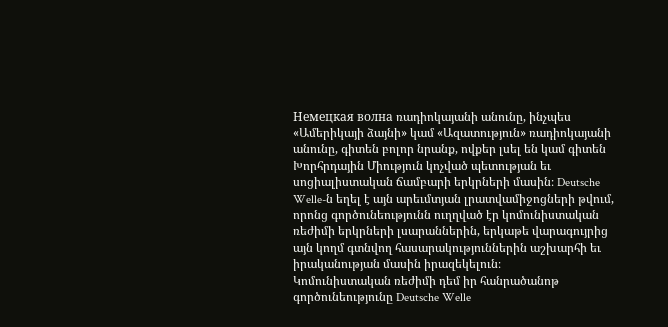Немецкая волна ռադիոկայանի անունը, ինչպես «Ամերիկայի ձայնի» կամ «Ազատություն» ռադիոկայանի անունը, գիտեն բոլոր նրանք, ովքեր լսել են կամ գիտեն Խորհրդային Միություն կոչված պետության եւ սոցիալիստական ճամբարի երկրների մասին։ Deutsche Welle-ն եղել է այն արեւմտյան լրատվամիջոցների թվում, որոնց գործունեությունն ուղղված էր կոմունիստական ռեժիմի երկրների լսարաններին, երկաթե վարագույրից այն կողմ գտնվող հասարակություններին աշխարհի եւ իրականության մասին իրազեկելուն։
Կոմունիստական ռեժիմի դեմ իր հանրածանոթ գործունեությունը Deutsche Welle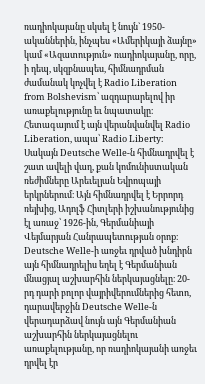ռադիոկայանը սկսել է նույն` 1950-ականներին, ինչպես «Ամերիկայի ձայնը» կամ «Ազատություն» ռադիոկայանը, որը, ի դեպ, սկզբնապես, հիմնադրման ժամանակ կոչվել է Radio Liberation from Bolshevism՝ ազդարարելով իր առաքելությունը եւ նպատակը։ Հետագայում է այն վերանվանվել Radio Liberation, ապա՝ Radio Liberty։
Սակայն Deutsche Welle-ն հիմնադրվել է շատ ավելի վաղ, քան կոմունիստական ռեժիմները Արեւելյան Եվրոպայի երկրներում։ Այն հիմնադրվել է Երրորդ ռեյխից, Ադոլֆ Հիտլերի իշխանությունից էլ առաջ՝ 1926-ին, Գերմանիայի Վեյմարյան Հանրապետության օրոք։ Deutsche Welle-ի առջեւ դրված խնդիրն այն հիմնադրելիս եղել է Գերմանիան մնացյալ աշխարհին ներկայացնելը։ 20-րդ դարի բոլոր վայրիվերումներից հետո, դարավերջին Deutsche Welle-ն վերադարձավ նույն այն Գերմանիան աշխարհին ներկայացնելու առաքելությանը, որ ռադիոկայանի առջեւ դրվել էր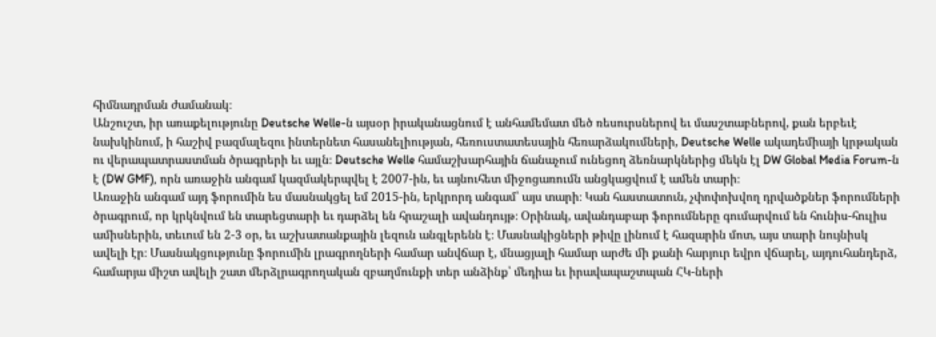հիմնադրման ժամանակ։
Անշուշտ, իր առաքելությունը Deutsche Welle-ն այսօր իրականացնում է անհամեմատ մեծ ռեսուրսներով եւ մասշտաբներով, քան երբեւէ նախկինում, ի հաշիվ բազմալեզու ինտերնետ հասանելիության, հեռուստատեսային հեռարձակումների, Deutsche Welle ակադեմիայի կրթական ու վերապատրաստման ծրագրերի եւ այլն։ Deutsche Welle համաշխարհային ճանաչում ունեցող ձեռնարկներից մեկն էլ DW Global Media Forum-ն է (DW GMF), որն առաջին անգամ կազմակերպվել է 2007-ին, եւ այնուհետ միջոցառումն անցկացվում է ամեն տարի։
Առաջին անգամ այդ ֆորումին ես մասնակցել եմ 2015-ին, երկրորդ անգամ՝ այս տարի։ Կան հաստատուն, չփոփոխվող դրվածքներ ֆորումների ծրագրում, որ կրկնվում են տարեցտարի եւ դարձել են հրաշալի ավանդույթ։ Օրինակ, ավանդաբար ֆորումները գումարվում են հունիս-հուլիս ամիսներին, տեւում են 2-3 օր, եւ աշխատանքային լեզուն անգլերենն է։ Մասնակիցների թիվը լինում է հազարին մոտ, այս տարի նույնիսկ ավելի էր։ Մասնակցությունը ֆորումին լրագրողների համար անվճար է, մնացյալի համար արժե մի քանի հարյուր եվրո վճարել, այդուհանդերձ, համարյա միշտ ավելի շատ մերձլրագրողական զբաղմունքի տեր անձինք՝ մեդիա եւ իրավապաշտպան ՀԿ-ների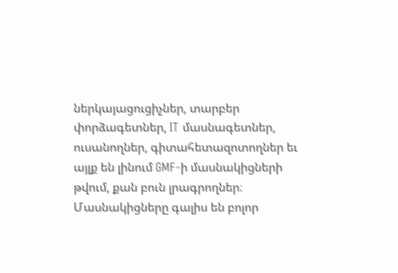ներկայացուցիչներ, տարբեր փորձագետներ, IT մասնագետներ, ուսանողներ, գիտահետազոտողներ եւ այլք են լինում GMF-ի մասնակիցների թվում, քան բուն լրագրողներ։ Մասնակիցները գալիս են բոլոր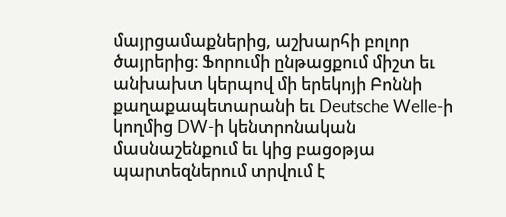մայրցամաքներից, աշխարհի բոլոր ծայրերից։ Ֆորումի ընթացքում միշտ եւ անխախտ կերպով մի երեկոյի Բոննի քաղաքապետարանի եւ Deutsche Welle-ի կողմից DW-ի կենտրոնական մասնաշենքում եւ կից բացօթյա պարտեզներում տրվում է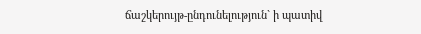ճաշկերույթ-ընդունելություն` ի պատիվ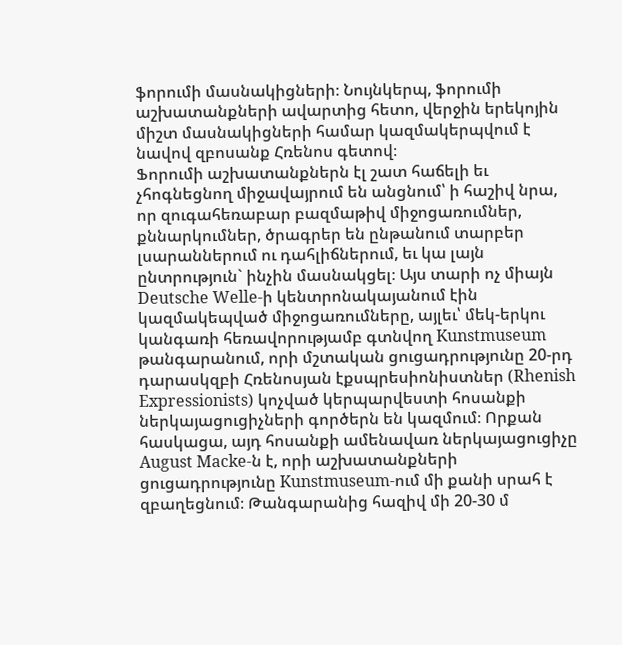ֆորումի մասնակիցների։ Նույնկերպ, ֆորումի աշխատանքների ավարտից հետո, վերջին երեկոյին միշտ մասնակիցների համար կազմակերպվում է նավով զբոսանք Հռենոս գետով։
Ֆորումի աշխատանքներն էլ շատ հաճելի եւ չհոգնեցնող միջավայրում են անցնում՝ ի հաշիվ նրա, որ զուգահեռաբար բազմաթիվ միջոցառումներ, քննարկումներ, ծրագրեր են ընթանում տարբեր լսարաններում ու դահլիճներում, եւ կա լայն ընտրություն` ինչին մասնակցել։ Այս տարի ոչ միայն Deutsche Welle-ի կենտրոնակայանում էին կազմակեպված միջոցառումները, այլեւ՝ մեկ-երկու կանգառի հեռավորությամբ գտնվող Kunstmuseum թանգարանում, որի մշտական ցուցադրությունը 20-րդ դարասկզբի Հռենոսյան էքսպրեսիոնիստներ (Rhenish Expressionists) կոչված կերպարվեստի հոսանքի ներկայացուցիչների գործերն են կազմում։ Որքան հասկացա, այդ հոսանքի ամենավառ ներկայացուցիչը August Macke-ն է, որի աշխատանքների ցուցադրությունը Kunstmuseum-ում մի քանի սրահ է զբաղեցնում։ Թանգարանից հազիվ մի 20-30 մ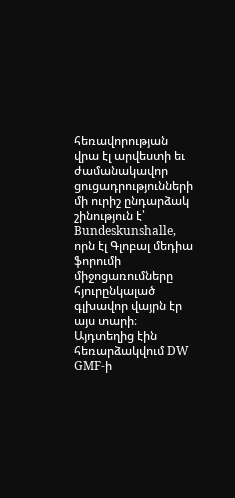հեռավորության վրա էլ արվեստի եւ ժամանակավոր ցուցադրությունների մի ուրիշ ընդարձակ շինություն է՝ Bundeskunshalle, որն էլ Գլոբալ մեդիա ֆորումի միջոցառումները հյուրընկալած գլխավոր վայրն էր այս տարի։ Այդտեղից էին հեռարձակվում DW GMF-ի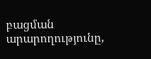բացման արարողությունը,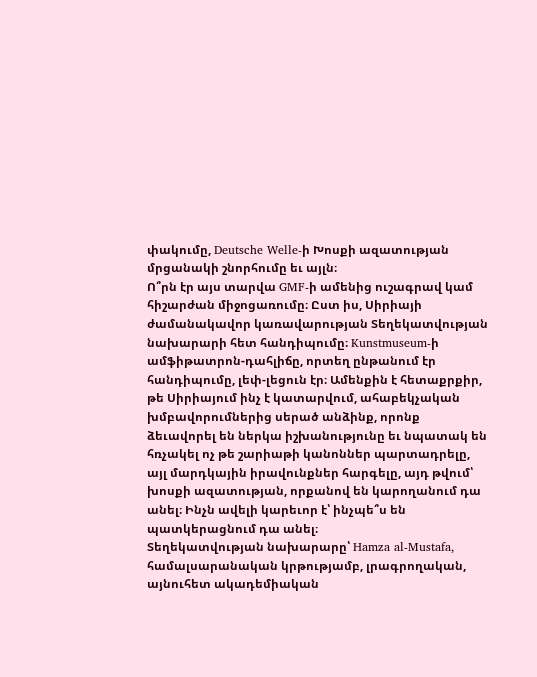փակումը, Deutsche Welle-ի Խոսքի ազատության մրցանակի շնորհումը եւ այլն։
Ո՞րն էր այս տարվա GMF-ի ամենից ուշագրավ կամ հիշարժան միջոցառումը։ Ըստ իս, Սիրիայի ժամանակավոր կառավարության Տեղեկատվության նախարարի հետ հանդիպումը։ Kunstmuseum-ի ամֆիթատրոն-դահլիճը, որտեղ ընթանում էր հանդիպումը, լեփ-լեցուն էր։ Ամենքին է հետաքրքիր, թե Սիրիայում ինչ է կատարվում, ահաբեկչական խմբավորումներից սերած անձինք, որոնք ձեւավորել են ներկա իշխանությունը եւ նպատակ են հռչակել ոչ թե շարիաթի կանոններ պարտադրելը, այլ մարդկային իրավունքներ հարգելը, այդ թվում՝ խոսքի ազատության, որքանով են կարողանում դա անել։ Ինչն ավելի կարեւոր է՝ ինչպե՞ս են պատկերացնում դա անել։
Տեղեկատվության նախարարը՝ Hamza al-Mustafa, համալսարանական կրթությամբ, լրագրողական, այնուհետ ակադեմիական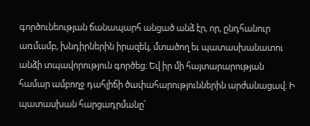գործունեության ճանապարհ անցած անձ էր, որ, ընդհանուր առմամբ, խնդիրներին իրազեկ, մտածող եւ պատասխանատու անձի տպավորություն գործեց։ Եվ իր մի հայտարարության համար ամբողջ դահլիճի ծափահարություններին արժանացավ։ Ի պատասխան հարցադրմանը՝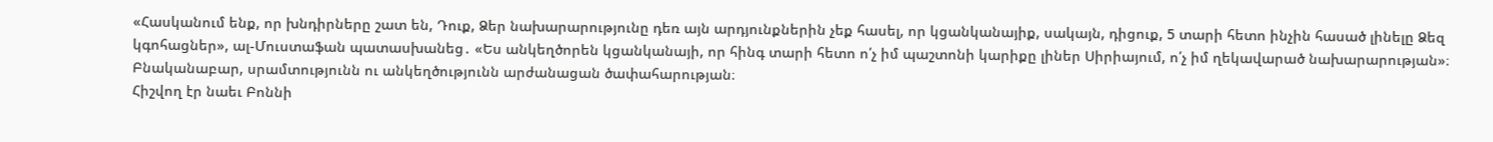«Հասկանում ենք, որ խնդիրները շատ են, Դուք, Ձեր նախարարությունը դեռ այն արդյունքներին չեք հասել, որ կցանկանայիք, սակայն, դիցուք, 5 տարի հետո ինչին հասած լինելը Ձեզ կգոհացներ», ալ-Մուստաֆան պատասխանեց․ «Ես անկեղծորեն կցանկանայի, որ հինգ տարի հետո ո՛չ իմ պաշտոնի կարիքը լիներ Սիրիայում, ո՛չ իմ ղեկավարած նախարարության»։ Բնականաբար, սրամտությունն ու անկեղծությունն արժանացան ծափահարության։
Հիշվող էր նաեւ Բոննի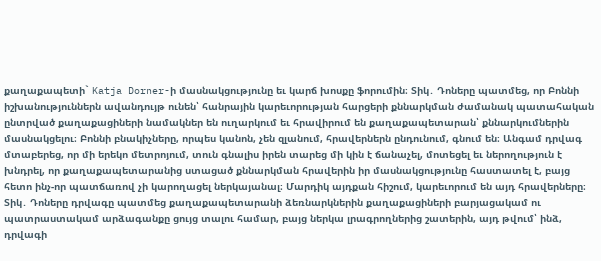քաղաքապետի` Katja Dorner-ի մասնակցությունը եւ կարճ խոսքը ֆորումին։ Տիկ․ Դոները պատմեց, որ Բոննի իշխանություններն ավանդույթ ունեն՝ հանրային կարեւորության հարցերի քննարկման ժամանակ պատահական ընտրված քաղաքացիների նամակներ են ուղարկում եւ հրավիրում են քաղաքապետարան՝ քննարկումներին մասնակցելու։ Բոննի բնակիչները, որպես կանոն, չեն զլանում, հրավերներն ընդունում, գնում են։ Անգամ դրվագ մտաբերեց, որ մի երեկո մետրոյում, տուն գնալիս իրեն տարեց մի կին է ճանաչել, մոտեցել եւ ներողություն է խնդրել, որ քաղաքապետարանից ստացած քննարկման հրավերին իր մասնակցությունը հաստատել է, բայց հետո ինչ-որ պատճառով չի կարողացել ներկայանալ։ Մարդիկ այդքան հիշում, կարեւորում են այդ հրավերները։ Տիկ․ Դոները դրվագը պատմեց քաղաքապետարանի ձեռնարկներին քաղաքացիների բարյացակամ ու պատրաստակամ արձագանքը ցույց տալու համար, բայց ներկա լրագրողներից շատերին, այդ թվում՝ ինձ, դրվագի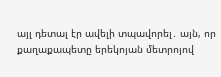այլ դետալ էր ավելի տպավորել․ այն, որ քաղաքապետը երեկոյան մետրոյով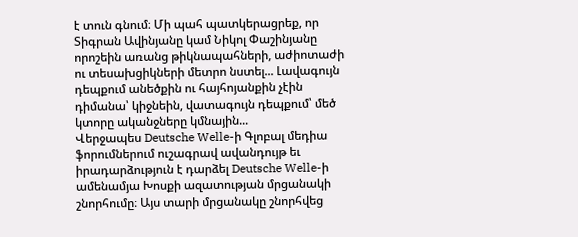է տուն գնում։ Մի պահ պատկերացրեք, որ Տիգրան Ավինյանը կամ Նիկոլ Փաշինյանը որոշեին առանց թիկնապահների, աժիոտաժի ու տեսախցիկների մետրո նստել... Լավագույն դեպքում անեծքին ու հայհոյանքին չէին դիմանա՝ կիջնեին, վատագույն դեպքում՝ մեծ կտորը ականջները կմնային...
Վերջապես Deutsche Welle-ի Գլոբալ մեդիա ֆորումներում ուշագրավ ավանդույթ եւ իրադարձություն է դարձել Deutsche Welle-ի ամենամյա Խոսքի ազատության մրցանակի շնորհումը։ Այս տարի մրցանակը շնորհվեց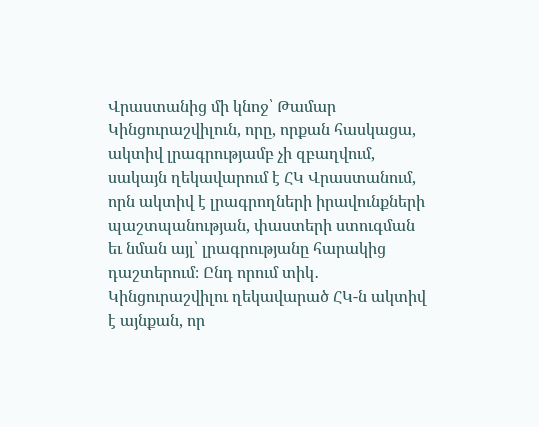Վրաստանից մի կնոջ՝ Թամար Կինցուրաշվիլուն, որը, որքան հասկացա, ակտիվ լրագրությամբ չի զբաղվում, սակայն ղեկավարում է ՀԿ Վրաստանում, որն ակտիվ է լրագրողների իրավունքների պաշտպանության, փաստերի ստուգման եւ նման այլ՝ լրագրությանը հարակից դաշտերում։ Ընդ որում տիկ․ Կինցուրաշվիլու ղեկավարած ՀԿ-ն ակտիվ է այնքան, որ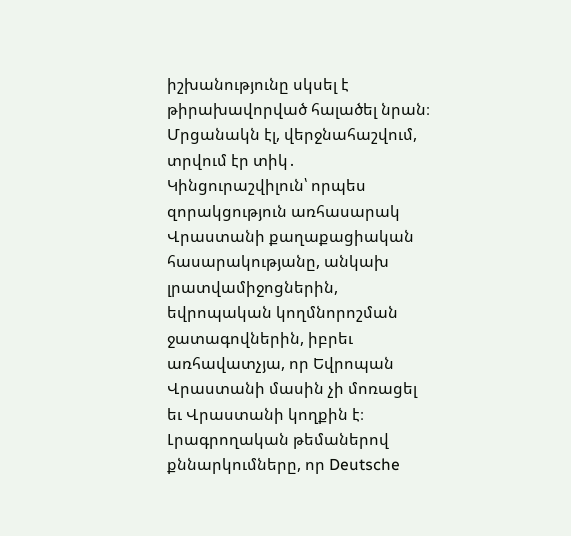իշխանությունը սկսել է թիրախավորված հալածել նրան։ Մրցանակն էլ, վերջնահաշվում, տրվում էր տիկ․ Կինցուրաշվիլուն՝ որպես զորակցություն առհասարակ Վրաստանի քաղաքացիական հասարակությանը, անկախ լրատվամիջոցներին, եվրոպական կողմնորոշման ջատագովներին, իբրեւ առհավատչյա, որ Եվրոպան Վրաստանի մասին չի մոռացել եւ Վրաստանի կողքին է։
Լրագրողական թեմաներով քննարկումները, որ Deutsche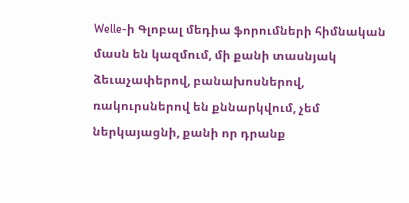Welle-ի Գլոբալ մեդիա ֆորումների հիմնական մասն են կազմում, մի քանի տասնյակ ձեւաչափերով, բանախոսներով, ռակուրսներով են քննարկվում, չեմ ներկայացնի, քանի որ դրանք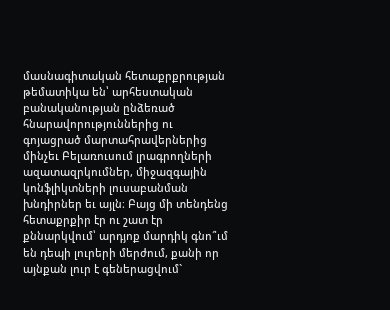մասնագիտական հետաքրքրության թեմատիկա են՝ արհեստական բանականության ընձեռած հնարավորություններից ու գոյացրած մարտահրավերներից մինչեւ Բելառուսում լրագրողների ազատազրկումներ, միջազգային կոնֆլիկտների լուսաբանման խնդիրներ եւ այլն։ Բայց մի տենդենց հետաքրքիր էր ու շատ էր քննարկվում՝ արդյոք մարդիկ գնո՞ւմ են դեպի լուրերի մերժում, քանի որ այնքան լուր է գեներացվում`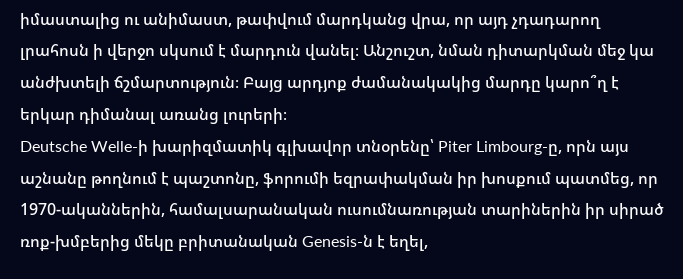իմաստալից ու անիմաստ, թափվում մարդկանց վրա, որ այդ չդադարող լրահոսն ի վերջո սկսում է մարդուն վանել։ Անշուշտ, նման դիտարկման մեջ կա անժխտելի ճշմարտություն։ Բայց արդյոք ժամանակակից մարդը կարո՞ղ է երկար դիմանալ առանց լուրերի։
Deutsche Welle-ի խարիզմատիկ գլխավոր տնօրենը՝ Piter Limbourg-ը, որն այս աշնանը թողնում է պաշտոնը, ֆորումի եզրափակման իր խոսքում պատմեց, որ 1970-ականներին, համալսարանական ուսումնառության տարիներին իր սիրած ռոք-խմբերից մեկը բրիտանական Genesis-ն է եղել,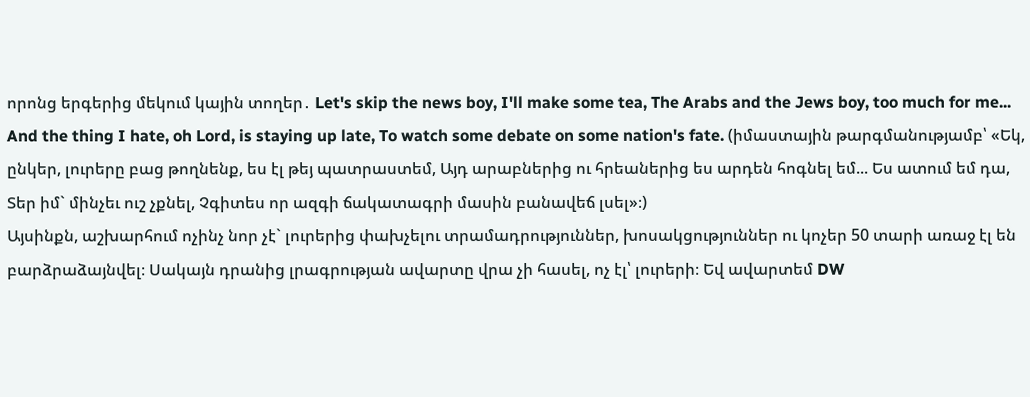որոնց երգերից մեկում կային տողեր․ Let's skip the news boy, I'll make some tea, The Arabs and the Jews boy, too much for me... And the thing I hate, oh Lord, is staying up late, To watch some debate on some nation's fate. (իմաստային թարգմանությամբ՝ «Եկ, ընկեր, լուրերը բաց թողնենք, ես էլ թեյ պատրաստեմ, Այդ արաբներից ու հրեաներից ես արդեն հոգնել եմ... Ես ատում եմ դա, Տեր իմ` մինչեւ ուշ չքնել, Չգիտես որ ազգի ճակատագրի մասին բանավեճ լսել»։)
Այսինքն, աշխարհում ոչինչ նոր չէ` լուրերից փախչելու տրամադրություններ, խոսակցություններ ու կոչեր 50 տարի առաջ էլ են բարձրաձայնվել։ Սակայն դրանից լրագրության ավարտը վրա չի հասել, ոչ էլ՝ լուրերի։ Եվ ավարտեմ DW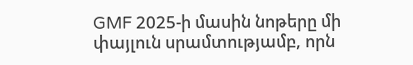GMF 2025-ի մասին նոթերը մի փայլուն սրամտությամբ, որն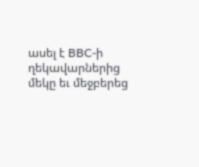ասել է BBC-ի ղեկավարներից մեկը եւ մեջբերեց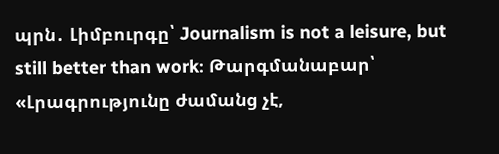պրն․ Լիմբուրգը՝ Journalism is not a leisure, but still better than work։ Թարգմանաբար՝ «Լրագրությունը ժամանց չէ,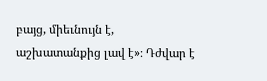բայց, միեւնույն է, աշխատանքից լավ է»։ Դժվար է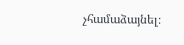չհամաձայնել։